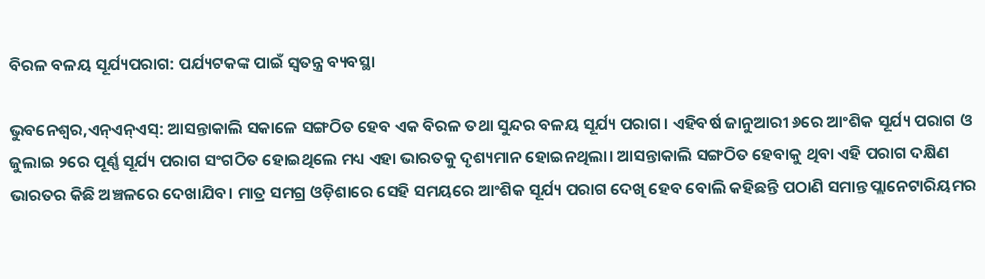ବିରଳ ବଳୟ ସୂର୍ଯ୍ୟପରାଗ: ପର୍ଯ୍ୟଟକଙ୍କ ପାଇଁ ସ୍ୱତନ୍ତ୍ର ବ୍ୟବସ୍ଥା

ଭୁବନେଶ୍ୱର,ଏନ୍ଏନ୍ଏସ୍: ଆସନ୍ତାକାଲି ସକାଳେ ସଙ୍ଗଠିତ ହେବ ଏକ ବିରଳ ତଥା ସୁନ୍ଦର ବଳୟ ସୂର୍ଯ୍ୟ ପରାଗ। ଏହିବର୍ଷ ଜାନୁଆରୀ ୬ରେ ଆଂଶିକ ସୂର୍ଯ୍ୟ ପରାଗ ଓ ଜୁଲାଇ ୨ରେ ପୂର୍ଣ୍ଣ ସୂର୍ଯ୍ୟ ପରାଗ ସଂଗଠିତ ହୋଇଥିଲେ ମଧ୍ୟ ଏହା ଭାରତକୁ ଦୃଶ୍ୟମାନ ହୋଇନଥିଲା। ଆସନ୍ତାକାଲି ସଙ୍ଗଠିତ ହେବାକୁ ଥିବା ଏହି ପରାଗ ଦକ୍ଷିଣ ଭାରତର କିଛି ଅଞ୍ଚଳରେ ଦେଖାଯିବ। ମାତ୍ର ସମଗ୍ର ଓଡ଼ିଶାରେ ସେହି ସମୟରେ ଆଂଶିକ ସୂର୍ଯ୍ୟ ପରାଗ ଦେଖି ହେବ ବୋଲି କହିଛନ୍ତି ପଠାଣି ସମାନ୍ତ ପ୍ଲାନେଟାରିୟମର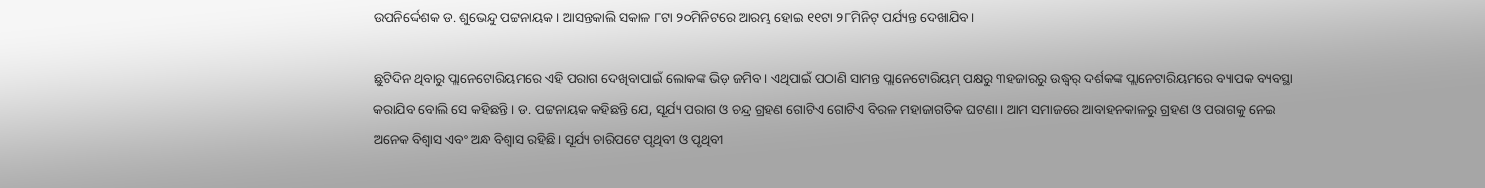ଉପନିର୍ଦ୍ଦେଶକ ଡ. ଶୁଭେନ୍ଦୁ ପଟ୍ଟନାୟକ। ଆସନ୍ତକାଲି ସକାଳ ୮ଟା ୨୦ମିନିଟରେ ଆରମ୍ଭ ହୋଇ ୧୧ଟା ୨୮ମିନିଟ୍ ପର୍ଯ୍ୟନ୍ତ ଦେଖାଯିବ।

ଛୁଟିଦିନ ଥିବାରୁ ପ୍ଲାନେଟୋରିୟମରେ ଏହି ପରାଗ ଦେଖିବାପାଇଁ ଲୋକଙ୍କ ଭିଡ଼ ଜମିବ। ଏଥିପାଇଁ ପଠାଣି ସାମନ୍ତ ପ୍ଲାନେଟୋରିୟମ୍ ପକ୍ଷରୁ ୩ହଜାରରୁ ଉଦ୍ଧ୍ୱର୍ ଦର୍ଶକଙ୍କ ପ୍ଲାନେଟାରିୟମରେ ବ୍ୟାପକ ବ୍ୟବସ୍ଥା କରାଯିବ ବୋଲି ସେ କହିଛନ୍ତି। ଡ. ପଟ୍ଟନାୟକ କହିଛନ୍ତି ଯେ, ସୂର୍ଯ୍ୟ ପରାଗ ଓ ଚନ୍ଦ୍ର ଗ୍ରହଣ ଗୋଟିଏ ଗୋଟିଏ ବିରଳ ମହାଜାଗତିକ ଘଟଣା। ଆମ ସମାଜରେ ଆବାହନକାଳରୁ ଗ୍ରହଣ ଓ ପରାଗକୁ ନେଇ ଅନେକ ବିଶ୍ୱାସ ଏବଂ ଅନ୍ଧ ବିଶ୍ୱାସ ରହିଛି। ସୂର୍ଯ୍ୟ ଚାରିପଟେ ପୃଥିବୀ ଓ ପୃଥିବୀ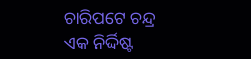ଚାରିପଟେ ଚନ୍ଦ୍ର ଏକ ନିର୍ଦ୍ଦିଷ୍ଟ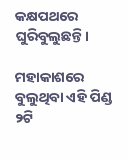କକ୍ଷପଥରେ ଘୁରିବୁଲୁଛନ୍ତି।

ମହାକାଶରେ ବୁଲୁଥିବା ଏହି ପିଣ୍ଡ ୨ଟି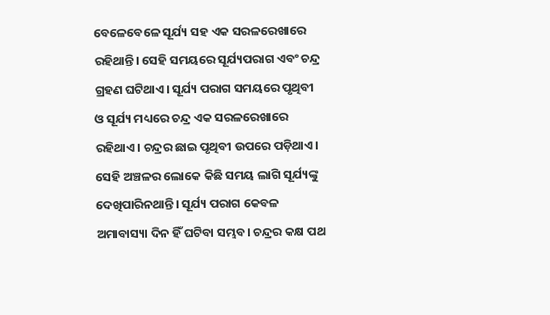ବେଳେବେଳେ ସୂର୍ଯ୍ୟ ସହ ଏକ ସରଳରେଖାରେ ରହିଥାନ୍ତି। ସେହି ସମୟରେ ସୂର୍ଯ୍ୟପରାଗ ଏବଂ ଚନ୍ଦ୍ର ଗ୍ରହଣ ଘଟିଥାଏ। ସୂର୍ଯ୍ୟ ପରାଗ ସମୟରେ ପୃଥିବୀ ଓ ସୂର୍ଯ୍ୟ ମଧ୍ୟରେ ଚନ୍ଦ୍ର ଏକ ସରଳରେଖାରେ ରହିଥାଏ। ଚନ୍ଦ୍ରର ଛାଇ ପୃଥିବୀ ଉପରେ ପଡ଼ିଥାଏ। ସେହି ଅଞ୍ଚଳର ଲୋକେ କିଛି ସମୟ ଲାଗି ସୂର୍ଯ୍ୟଙ୍କୁ ଦେଖିପାରିନଥାନ୍ତି। ସୂର୍ଯ୍ୟ ପରାଗ କେବଳ ଅମାବାସ୍ୟା ଦିନ ହିଁ ଘଟିବା ସମ୍ଭବ। ଚନ୍ଦ୍ରର କକ୍ଷ ପଥ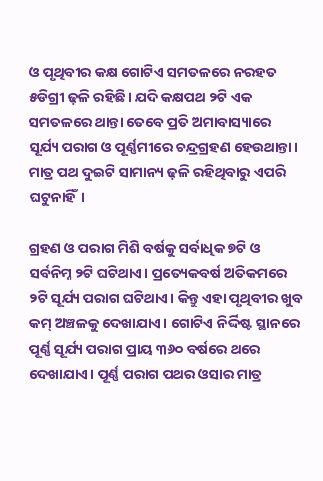ଓ ପୃଥିବୀର କକ୍ଷ ଗୋଟିଏ ସମତଳରେ ନରହତ ୫ଡିଗ୍ରୀ ଢ଼ଳି ରହିଛି। ଯଦି କକ୍ଷପଥ ୨ଟି ଏକ ସମତଳରେ ଥାନ୍ତା ତେବେ ପ୍ରତି ଅମାବାସ୍ୟାରେ ସୂର୍ଯ୍ୟ ପରାଗ ଓ ପୂର୍ଣ୍ଣମୀରେ ଚନ୍ଦ୍ରଗ୍ରହଣ ହେଉଥାନ୍ତା। ମାତ୍ର ପଥ ଦୁଇଟି ସାମାନ୍ୟ ଢ଼ଳି ରହିଥିବାରୁ ଏପରି ଘଟୁନାହିଁ।

ଗ୍ରହଣ ଓ ପରାଗ ମିଶି ବର୍ଷକୁ ସର୍ବାଧିକ ୭ଟି ଓ ସର୍ବନିମ୍ନ ୨ଟି ଘଟିଥାଏ। ପ୍ରତ୍ୟେକବର୍ଷ ଅତିକମରେ ୨ଟି ସୂର୍ଯ୍ୟ ପରାଗ ଘଟିଥାଏ। କିନ୍ତୁ ଏହା ପୃଥିବୀର ଖୁବ କମ୍ ଅଞ୍ଚଳକୁ ଦେଖାଯାଏ। ଗୋଟିଏ ନିର୍ଦ୍ଦିଷ୍ଟ ସ୍ଥାନରେ ପୂର୍ଣ୍ଣ ସୂର୍ଯ୍ୟ ପରାଗ ପ୍ରାୟ ୩୬୦ ବର୍ଷରେ ଥରେ ଦେଖାଯାଏ। ପୂର୍ଣ୍ଣ ପରାଗ ପଥର ଓସାର ମାତ୍ର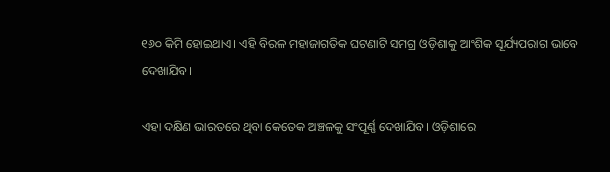୧୬୦ କିମି ହୋଇଥାଏ। ଏହି ବିରଳ ମହାଜାଗତିକ ଘଟଣାଟି ସମଗ୍ର ଓଡ଼ିଶାକୁ ଆଂଶିକ ସୂର୍ଯ୍ୟପରାଗ ଭାବେ ଦେଖାଯିବ।

ଏହା ଦକ୍ଷିଣ ଭାରତରେ ଥିବା କେତେକ ଅଞ୍ଚଳକୁ ସଂପୂର୍ଣ୍ଣ ଦେଖାଯିବ। ଓଡ଼ିଶାରେ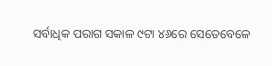ସର୍ବାଧିକ ପରାଗ ସକାଳ ୯ଟା ୪୬ରେ ସେତେବେଳେ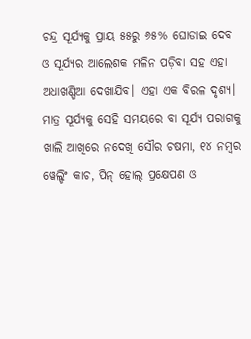ଚନ୍ଦ୍ର ସୂର୍ଯ୍ୟକୁ ପ୍ରାୟ ୫୫ରୁ ୬୫% ଘୋଡାଇ ଦେବ ଓ ସୂର୍ଯ୍ୟର ଆଲେଶକ ମଳିନ ପଡ଼ିବା ସହ ଏହା ଅଧାଖଣ୍ଡିଆ ଦେଖାଯିବ। ଏହା ଏକ ବିରଳ ଦୃଶ୍ୟ। ମାତ୍ର ସୂର୍ଯ୍ୟକୁ ସେହି ସମୟରେ ବା ସୂର୍ଯ୍ୟ ପରାଗକୁ ଖାଲି ଆଖିରେ ନଦେଖି ସୌର ଚଷମା, ୧୪ ନମ୍ବର ୱେଲ୍ଡିଂ କାଚ, ପିନ୍ ହୋଲ୍ ପ୍ରକ୍ଷେପଣ ଓ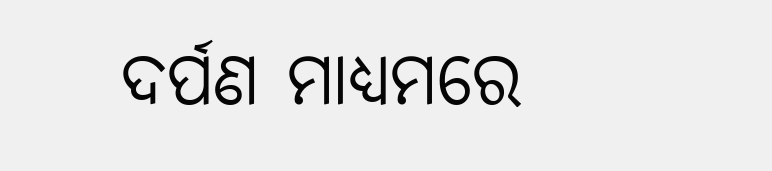ଦର୍ପଣ ମାଧ୍ୟମରେ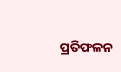ପ୍ରତିଫଳନ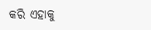କରି ଏହାକୁ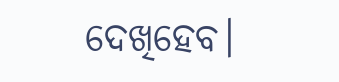ଦେଖିହେବ।